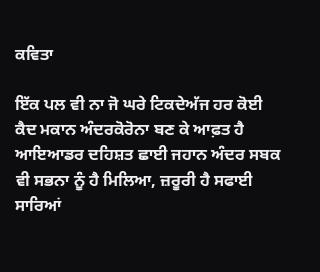ਕਵਿਤਾ

ਇੱਕ ਪਲ ਵੀ ਨਾ ਜੋ ਘਰੇ ਟਿਕਦੇਅੱਜ ਹਰ ਕੋਈ ਕੈਦ ਮਕਾਨ ਅੰਦਰਕੋਰੋਨਾ ਬਣ ਕੇ ਆਫ਼ਤ ਹੈ ਆਇਆਡਰ ਦਹਿਸ਼ਤ ਛਾਈ ਜਹਾਨ ਅੰਦਰ ਸਬਕ ਵੀ ਸਭਨਾ ਨੂੰ ਹੈ ਮਿਲਿਆ, ਜ਼ਰੂਰੀ ਹੈ ਸਫਾਈ ਸਾਰਿਆਂ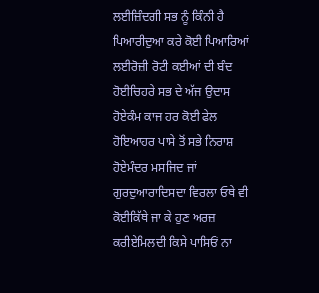ਲਈਜ਼ਿੰਦਗੀ ਸਭ ਨੂੰ ਕਿੰਨੀ ਹੈ ਪਿਆਰੀਦੁਆ ਕਰੇ ਕੋਈ ਪਿਆਰਿਆਂ ਲਈਰੋਜ਼ੀ ਰੋਟੀ ਕਈਆਂ ਦੀ ਬੰਦ ਹੋਈਚਿਹਰੇ ਸਭ ਦੇ ਅੱਜ ਉਦਾਸ ਹੋਏਕੰਮ ਕਾਜ ਹਰ ਕੋਈ ਫੇਲ ਹੋਇਆਹਰ ਪਾਸੇ ਤੋਂ ਸਭੇ ਨਿਰਾਸ਼ ਹੋਏਮੰਦਰ ਮਸਜਿਦ ਜਾਂ ਗੁਰਦੁਆਰਾਦਿਸਦਾ ਵਿਰਲਾ ਓਥੇ ਵੀ ਕੋਈਕਿੱਥੇ ਜਾ ਕੇ ਹੁਣ ਅਰਜ਼ ਕਰੀਏਮਿਲਦੀ ਕਿਸੇ ਪਾਸਿਓਂ ਨਾ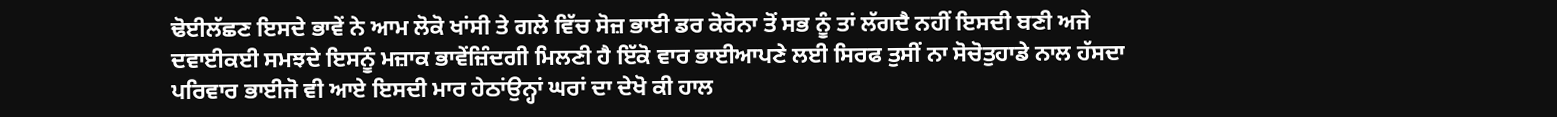ਢੋਈਲੱਛਣ ਇਸਦੇ ਭਾਵੇਂ ਨੇ ਆਮ ਲੋਕੋ ਖਾਂਸੀ ਤੇ ਗਲੇ ਵਿੱਚ ਸੋਜ਼ ਭਾਈ ਡਰ ਕੋਰੋਨਾ ਤੋਂ ਸਭ ਨੂੰ ਤਾਂ ਲੱਗਦੈ ਨਹੀਂ ਇਸਦੀ ਬਣੀ ਅਜੇ ਦਵਾਈਕਈ ਸਮਝਦੇ ਇਸਨੂੰ ਮਜ਼ਾਕ ਭਾਵੇਂਜ਼ਿੰਦਗੀ ਮਿਲਣੀ ਹੈ ਇੱਕੋ ਵਾਰ ਭਾਈਆਪਣੇ ਲਈ ਸਿਰਫ ਤੁਸੀਂ ਨਾ ਸੋਚੋਤੁਹਾਡੇ ਨਾਲ ਹੱਸਦਾ ਪਰਿਵਾਰ ਭਾਈਜੋ ਵੀ ਆਏ ਇਸਦੀ ਮਾਰ ਹੇਠਾਂਉਨ੍ਹਾਂ ਘਰਾਂ ਦਾ ਦੇਖੋ ਕੀ ਹਾਲ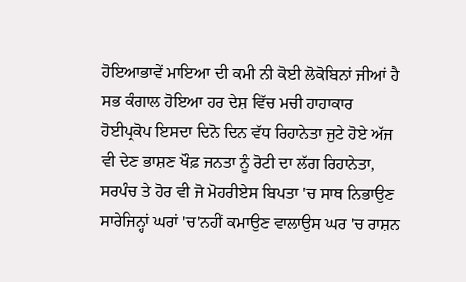ਹੋਇਆਭਾਵੇਂ ਮਾਇਆ ਦੀ ਕਮੀ ਨੀ ਕੋਈ ਲੋਕੋਬਿਨਾਂ ਜੀਆਂ ਹੈ ਸਭ ਕੰਗਾਲ ਹੋਇਆ ਹਰ ਦੇਸ਼ ਵਿੱਚ ਮਚੀ ਹਾਹਾਕਾਰ ਹੋਈਪ੍ਰਕੋਪ ਇਸਦਾ ਦਿਨੋ ਦਿਨ ਵੱਧ ਰਿਹਾਨੇਤਾ ਜੁਟੇ ਹੋਏ ਅੱਜ ਵੀ ਦੇਣ ਭਾਸ਼ਣ ਖੌਫ਼ ਜਨਤਾ ਨੂੰ ਰੋਟੀ ਦਾ ਲੱਗ ਰਿਹਾਨੇਤਾ, ਸਰਪੰਚ ਤੇ ਹੋਰ ਵੀ ਜੋ ਮੋਹਰੀਏਸ ਬਿਪਤਾ 'ਚ ਸਾਥ ਨਿਭਾਉਣ ਸਾਰੇਜਿਨ੍ਹਾਂ ਘਰਾਂ 'ਚ'ਨਹੀਂ ਕਮਾਉਣ ਵਾਲਾਉਸ ਘਰ 'ਚ ਰਾਸ਼ਨ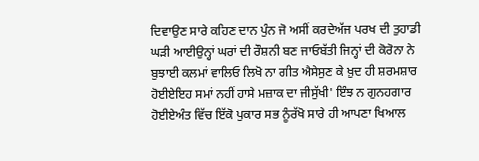ਦਿਵਾਉਣ ਸਾਰੇ ਕਹਿਣ ਦਾਨ ਪੁੰਨ ਜੋ ਅਸੀਂ ਕਰਦੇਅੱਜ ਪਰਖ ਦੀ ਤੁਹਾਡੀ ਘੜੀ ਆਈਉਨ੍ਹਾਂ ਘਰਾਂ ਦੀ ਰੌਸ਼ਨੀ ਬਣ ਜਾਓਬੱਤੀ ਜਿਨ੍ਹਾਂ ਦੀ ਕੋਰੋਨਾ ਨੇ ਬੁਝਾਈ ਕਲਮਾਂ ਵਾਲਿਓ ਲਿਖੋ ਨਾ ਗੀਤ ਐਸੇਸੁਣ ਕੇ ਖ਼ੁਦ ਹੀ ਸ਼ਰਮਸ਼ਾਰ ਹੋਈਏਇਹ ਸਮਾਂ ਨਹੀਂ ਹਾਸੇ ਮਜ਼ਾਕ ਦਾ ਜੀਸੁੱਖੀ' ਇੰਝ ਨ ਗੁਨਹਗਾਰ ਹੋਈਏਅੰਤ ਵਿੱਚ ਇੱਕੋ ਪੁਕਾਰ ਸਭ ਨੂੰਰੱਖੋ ਸਾਰੇ ਹੀ ਆਪਣਾ ਖਿਆਲ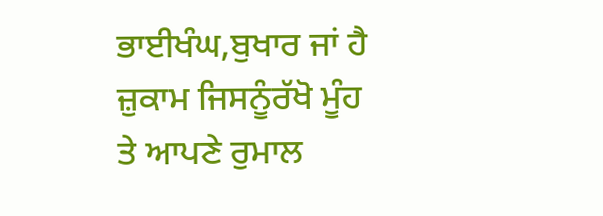ਭਾਈਖੰਘ,ਬੁਖਾਰ ਜਾਂ ਹੈ ਜ਼ੁਕਾਮ ਜਿਸਨੂੰਰੱਖੋ ਮੂੰਹ ਤੇ ਆਪਣੇ ਰੁਮਾਲ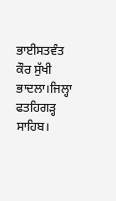ਭਾਈਸਤਵੰਤ ਕੌਰ ਸੁੱਖੀ ਭਾਦਲਾ।ਜਿਲ੍ਹਾ ਫਤਹਿਗੜ੍ਹ ਸਾਹਿਬ।